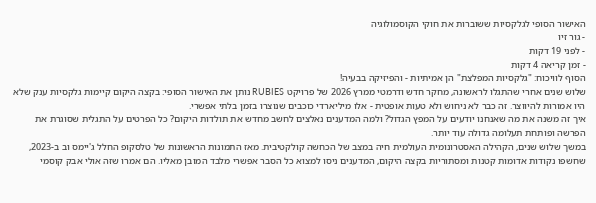האישור הסופי לגלקסיות ששוברות את חוקי הקוסמולוגיה
- גור זיו
- לפני 19 דקות
- זמן קריאה 4 דקות
הסוף לוויכוח: "גלקסיות המפלצת" הן אמיתיות - והפיזיקה בבעיה!
שלוש שנים אחרי שהתגלו לראשונה, מחקר חדש ודרמטי ממרץ 2026 של פרויקט RUBIES נותן את האישור הסופי: בקצה היקום קיימות גלקסיות ענק שלא היו אמורות להיווצר. זה כבר לא ניחוש ולא טעות אופטית - אלו מיליארדי כוכבים שנוצרו בזמן בלתי אפשרי.
איך זה משנה את מה שאנחנו יודעים על המפץ הגדול? ולמה המדענים נאלצים לחשב מחדש את תולדות היקום? כל הפרטים על התגלית שסוגרת את הפרשה ופותחת תעלומה גדולה עוד יותר.
במשך שלוש שנים, הקהילה האסטרונומית העולמית חיה במצב של הכחשה קולקטיבית. מאז התמונות הראשונות של טלסקופ החלל ג'יימס וב ב-2023, שחשפו נקודות אדומות קטנות ומסתוריות בקצה היקום, המדענים ניסו למצוא כל הסבר אפשרי מלבד המובן מאליו. הם אמרו שזה אולי אבק קוסמי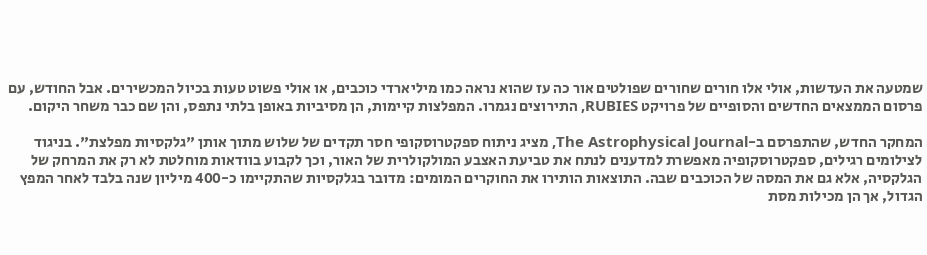שמטעה את העדשות, אולי אלו חורים שחורים שפולטים אור כה עז שהוא נראה כמו מיליארדי כוכבים, או אולי פשוט טעות בכיול המכשירים. אבל החודש, עם פרסום הממצאים החדשים והסופיים של פרויקט RUBIES, התירוצים נגמרו. המפלצות קיימות, הן מסיביות באופן בלתי נתפס, והן שם כבר משחר היקום.

המחקר החדש, שהתפרסם ב-The Astrophysical Journal, מציג ניתוח ספקטרוסקופי חסר תקדים של שלוש מתוך אותן "גלקסיות מפלצת". בניגוד לצילומים רגילים, ספקטרוסקופיה מאפשרת למדענים לנתח את טביעת האצבע המולקולרית של האור, וכך לקבוע בוודאות מוחלטת לא רק את המרחק של הגלקסיה, אלא גם את המסה של הכוכבים שבה. התוצאות הותירו את החוקרים המומים: מדובר בגלקסיות שהתקיימו כ-400 מיליון שנה בלבד לאחר המפץ הגדול, אך הן מכילות מסת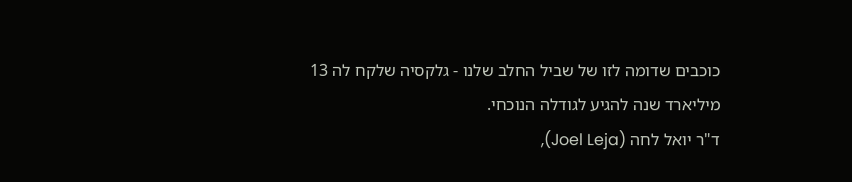כוכבים שדומה לזו של שביל החלב שלנו - גלקסיה שלקח לה 13 מיליארד שנה להגיע לגודלה הנוכחי.
ד"ר יואל לחה (Joel Leja),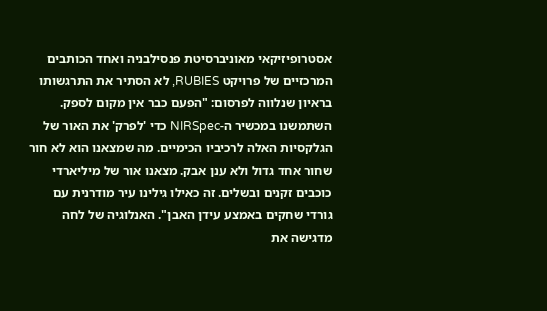אסטרופיזיקאי מאוניברסיטת פנסילבניה ואחד הכותבים המרכזיים של פרויקט RUBIES, לא הסתיר את התרגשותו בראיון שנלווה לפרסום: "הפעם כבר אין מקום לספק. השתמשנו במכשיר ה-NIRSpec כדי 'לפרק' את האור של הגלקסיות האלה לרכיביו הכימיים. מה שמצאנו הוא לא חור שחור אחד גדול ולא ענן אבק. מצאנו אור של מיליארדי כוכבים זקנים ובשלים. זה כאילו גילינו עיר מודרנית עם גורדי שחקים באמצע עידן האבן". האנלוגיה של לחה מדגישה את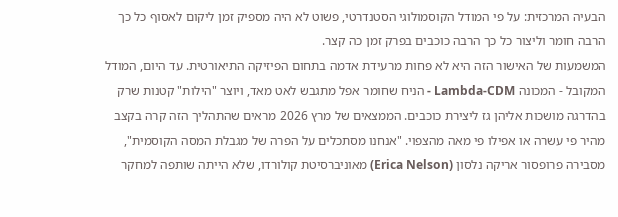הבעיה המרכזית: על פי המודל הקוסמולוגי הסטנדרטי, פשוט לא היה מספיק זמן ליקום לאסוף כל כך הרבה חומר וליצור כל כך הרבה כוכבים בפרק זמן כה קצר.
המשמעות של האישור הזה היא לא פחות מרעידת אדמה בתחום הפיזיקה התיאורטית. עד היום, המודל המקובל - המכונה Lambda-CDM - הניח שחומר אפל מתגבש לאט מאד, ויוצר "הילות" קטנות שרק בהדרגה מושכות אליהן גז ליצירת כוכבים. הממצאים של מרץ 2026 מראים שהתהליך הזה קרה בקצב מהיר פי עשרה או אפילו פי מאה מהצפוי. "אנחנו מסתכלים על הפרה של מגבלת המסה הקוסמית", מסבירה פרופסור אריקה נלסון (Erica Nelson) מאוניברסיטת קולורדו, שלא הייתה שותפה למחקר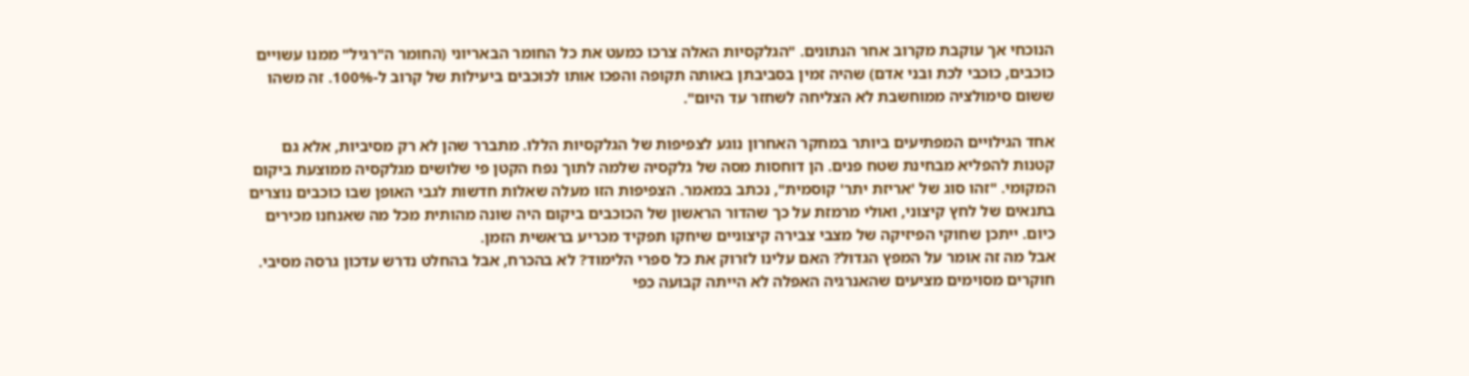הנוכחי אך עוקבת מקרוב אחר הנתונים. "הגלקסיות האלה צרכו כמעט את כל החומר הבאריוני (החומר ה"רגיל" ממנו עשויים כוכבים, כוכבי לכת ובני אדם) שהיה זמין בסביבתן באותה תקופה והפכו אותו לכוכבים ביעילות של קרוב ל-100%. זה משהו ששום סימולציה ממוחשבת לא הצליחה לשחזר עד היום".

אחד הגילויים המפתיעים ביותר במחקר האחרון נוגע לצפיפות של הגלקסיות הללו. מתברר שהן לא רק מסיביות, אלא גם קטנות להפליא מבחינת שטח פנים. הן דוחסות מסה של גלקסיה שלמה לתוך נפח הקטן פי שלושים מגלקסיה ממוצעת ביקום המקומי. "זהו סוג של 'אריזת יתר' קוסמית", נכתב במאמר. הצפיפות הזו מעלה שאלות חדשות לגבי האופן שבו כוכבים נוצרים בתנאים של לחץ קיצוני, ואולי מרמזת על כך שהדור הראשון של הכוכבים ביקום היה שונה מהותית מכל מה שאנחנו מכירים כיום. ייתכן שחוקי הפיזיקה של מצבי צבירה קיצוניים שיחקו תפקיד מכריע בראשית הזמן.
אבל מה זה אומר על המפץ הגדול? האם עלינו לזרוק את כל ספרי הלימוד? לא בהכרח, אבל בהחלט נדרש עדכון גרסה מסיבי. חוקרים מסוימים מציעים שהאנרגיה האפלה לא הייתה קבועה כפי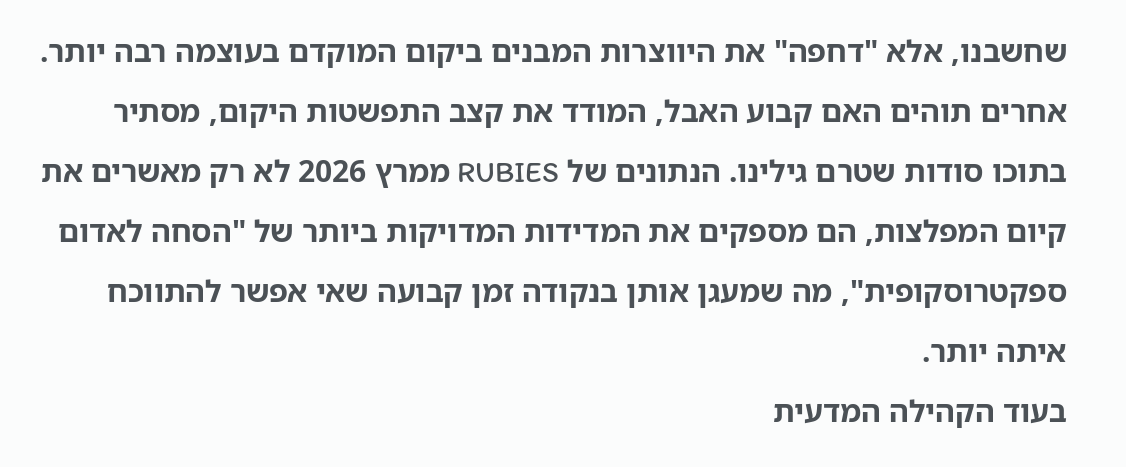שחשבנו, אלא "דחפה" את היווצרות המבנים ביקום המוקדם בעוצמה רבה יותר. אחרים תוהים האם קבוע האבל, המודד את קצב התפשטות היקום, מסתיר בתוכו סודות שטרם גילינו. הנתונים של RUBIES ממרץ 2026 לא רק מאשרים את קיום המפלצות, הם מספקים את המדידות המדויקות ביותר של "הסחה לאדום ספקטרוסקופית", מה שמעגן אותן בנקודה זמן קבועה שאי אפשר להתווכח איתה יותר.
בעוד הקהילה המדעית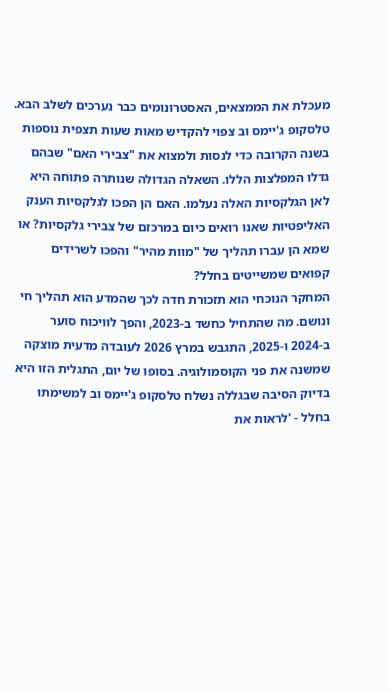מעכלת את הממצאים, האסטרונומים כבר נערכים לשלב הבא. טלסקופ ג'יימס וב צפוי להקדיש מאות שעות תצפית נוספות בשנה הקרובה כדי לנסות ולמצוא את "צבירי האם" שבהם גדלו המפלצות הללו. השאלה הגדולה שנותרה פתוחה היא לאן הגלקסיות האלה נעלמו. האם הן הפכו לגלקסיות הענק האליפטיות שאנו רואים כיום במרכזם של צבירי גלקסיות? או שמא הן עברו תהליך של "מוות מהיר" והפכו לשרידים קפואים שמשייטים בחלל?
המחקר הנוכחי הוא תזכורת חדה לכך שהמדע הוא תהליך חי ונושם. מה שהתחיל כחשד ב-2023, והפך לוויכוח סוער ב-2024 ו-2025, התגבש במרץ 2026 לעובדה מדעית מוצקה שמשנה את פני הקוסמולוגיה. בסופו של יום, התגלית הזו היא בדיוק הסיבה שבגללה נשלח טלסקופ ג'יימס וב למשימתו בחלל - 'לראות את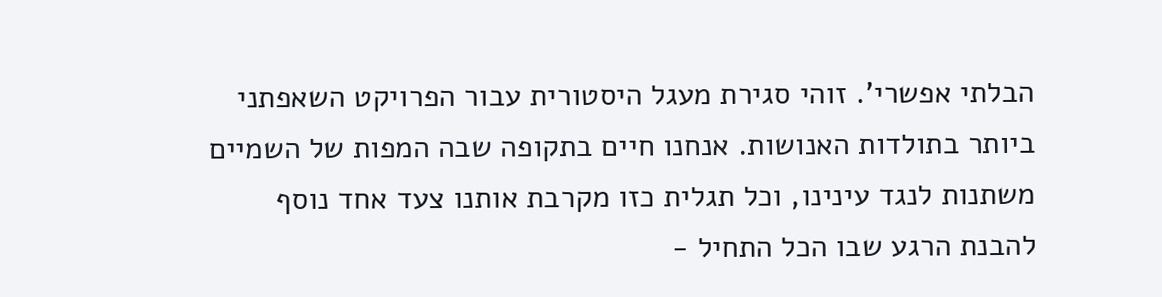הבלתי אפשרי'. זוהי סגירת מעגל היסטורית עבור הפרויקט השאפתני ביותר בתולדות האנושות. אנחנו חיים בתקופה שבה המפות של השמיים משתנות לנגד עינינו, וכל תגלית כזו מקרבת אותנו צעד אחד נוסף להבנת הרגע שבו הכל התחיל -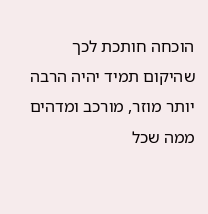הוכחה חותכת לכך שהיקום תמיד יהיה הרבה יותר מוזר, מורכב ומדהים ממה שכל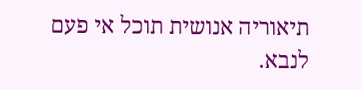תיאוריה אנושית תוכל אי פעם לנבא.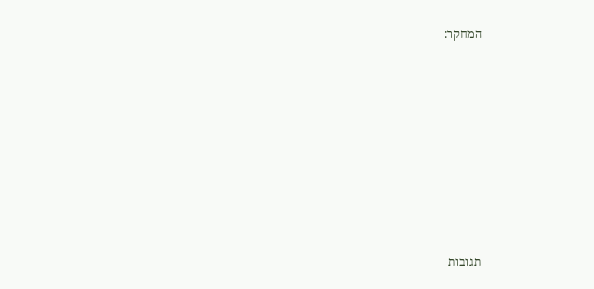המחקר:









תגובות